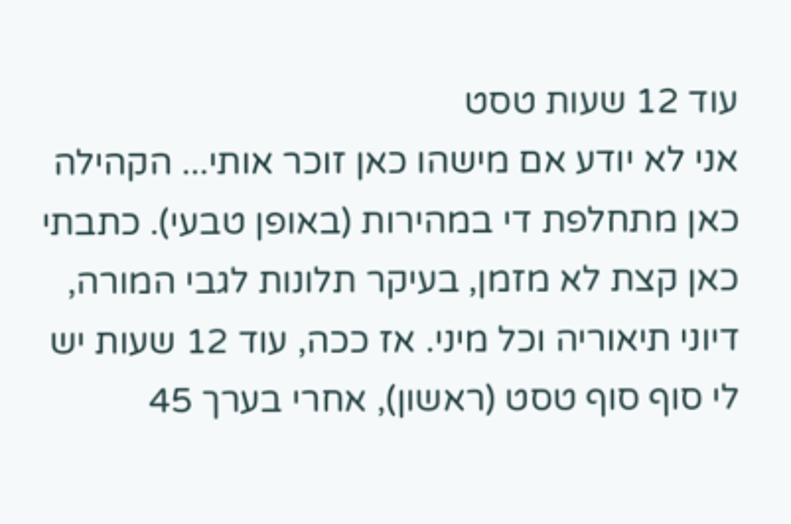עוד 12 שעות טסט
אני לא יודע אם מישהו כאן זוכר אותי... הקהילה כאן מתחלפת די במהירות (באופן טבעי). כתבתי כאן קצת לא מזמן, בעיקר תלונות לגבי המורה, דיוני תיאוריה וכל מיני. אז ככה, עוד 12 שעות יש לי סוף סוף טסט (ראשון), אחרי בערך 45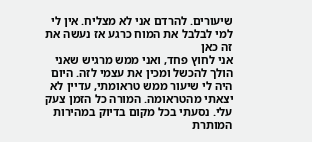שיעורים. להרדם אני לא מצליח. אין לי למי לבלבל את המוח כרגע אז נעשה את זה כאן
אני לחוץ פחד, ואני ממש מרגיש שאני הולך להכשל ומכין את עצמי לזה. היום היה לי שיעור ממש טראומתי, עדיין לא יצאתי מהטראומה. המורה כל הזמן צעק עלי. נסעתי בכל מקום בדיוק במהירות המותרת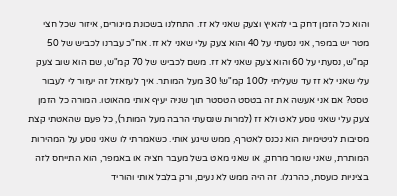והוא כל הזמן דחק בי להאיץ וצעק שאני לא זז. התחלנו בשכונת מיגורים, איזור שכל חצי מטר יש במפר, אני נסעתי על 40 והוא צעק עלי שאני לא זז. אח"כ עברנו לכביש של 50 קמ"ש, נסעתי על 60 והוא צעק שאני לא זז. משם לכביש של 70 קמ"ש, שם הוא שוב צעק עלי שאני לא זז עד שעליתי ל100 קמ"ש! 30 מעל המותר. איך לעזאזל זה יעזור לי לעבור טסט? אם אני אעשה את זה בטסט הטסטר תוך שניה יעיף אותי מהאוטו. המורה כל הזמן צעק עלי שאני נוסע לאט ולא זז (למרות שנסעתי הרבה מעל המותר), כל פעם שהאטתי קצת מסיבות לגיטימיות הוא נכנס לאטרף, ממש שיגע אותי. כשאמרתי לו שאני נוסע על המהירות המותרת, שאני שומר מרחק, או שאני מאט בשל מעבר חציה או באמפר, הוא התייחס לזה בציניות כועסת, כהרגלו. זה היה ממש לא נעים, ורק בלבל אותי והוריד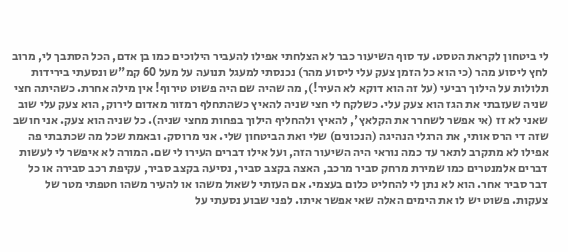לי ביטחון לקראת הטסט. עד סוף השיעור כבר לא הצלחתי אפילו להעביר הילוכים כמו בן אדם, הכל הסתבך לי, מרוב לחץ ליסוע מהר (כי הוא כל הזמן צעק עלי ליסוע מהר) נכנסתי למעגל תנועה על מעל 60 קמ"ש ונסעתי בירידות תלולות על הילוך רביעי (על זה הוא דוקא לא העיר!), מה שהיה שם היה פשוט טירוף! אין מילה אחרת. כשהיתה חצי שניה שעזבתי את הגז הוא צעק עלי. כשלקח לי חצי שניה להאיץ כשהתחלף רמזור מאדום לירוק, הוא צעק עלי שוב שאני לא זז (אי אפשר לשחרר את הקלאץ', להאיץ ולהחליף הילוך בפחות מחצי שניה). כל שניה הוא צעק. אני חושב שזה די הרס אותי, את הרגלי הנהיגה (הנכונים) שלי ואת הביטחון שלי. אני מרוסק. ובאמת שכל מה שכתבתי פה אפילו לא מתקרב לתאר עד כמה נוראי היה השיעור הזה, ועל אילו דברים העירו לי שם. המורה לא איפשר לי לעשות דברים אלמנטרים כמו שמירת מרחק סביר מרכב, האצה בקצב סביר, נסיעה בקצב סביר, עקיפת רכב סבירה או כל דבר סביר אחר. הוא לא נתן לי להחליט כלום בעצמי. אם העזתי לשאול משהו או להעיר משהו חטפתי מטר של צעקות. פשוט יש לו את הימים האלה שאי אפשר איתו. לפני שבוע נסעתי על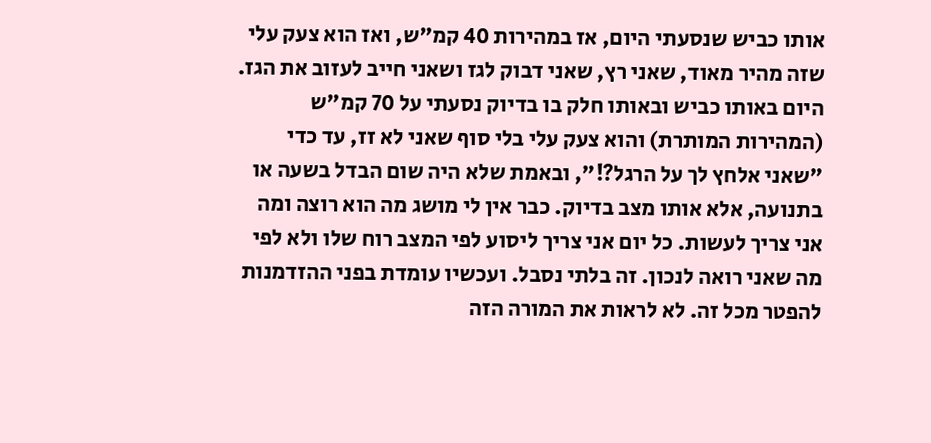אותו כביש שנסעתי היום, אז במהירות 40 קמ"ש, ואז הוא צעק עלי שזה מהיר מאוד, שאני רץ, שאני דבוק לגז ושאני חייב לעזוב את הגז. היום באותו כביש ובאותו חלק בו בדיוק נסעתי על 70 קמ"ש (המהירות המותרת) והוא צעק עלי בלי סוף שאני לא זז, עד כדי "שאני אלחץ לך על הרגל?!", ובאמת שלא היה שום הבדל בשעה או בתנועה, אלא אותו מצב בדיוק. כבר אין לי מושג מה הוא רוצה ומה אני צריך לעשות. כל יום אני צריך ליסוע לפי המצב רוח שלו ולא לפי מה שאני רואה לנכון. זה בלתי נסבל. ועכשיו עומדת בפני ההזדמנות להפטר מכל זה. לא לראות את המורה הזה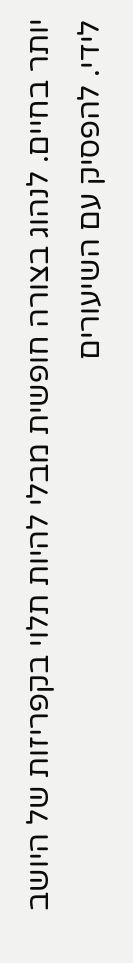יותר בחיים. לנהוג בצורה חופשית מבלי להיות תלוי בקפריזות של היושב לידי. להפסיק עם השיעורים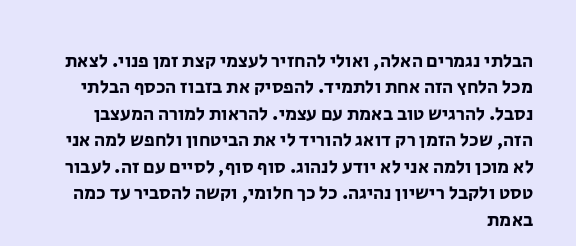הבלתי נגמרים האלה, ואולי להחזיר לעצמי קצת זמן פנוי. לצאת מכל הלחץ הזה אחת ולתמיד. להפסיק את בזבוז הכסף הבלתי נסבל. להרגיש טוב באמת עם עצמי. להראות למורה המעצבן הזה, שכל הזמן רק דואג להוריד לי את הביטחון ולחפש למה אני לא מוכן ולמה אני לא יודע לנהוג. סוף סוף, לסיים עם זה. לעבור טסט ולקבל רישיון נהיגה. כל כך חלומי, וקשה להסביר עד כמה באמת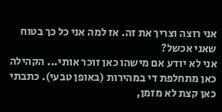אני רוצה וצריך את זה. אז למה אני כל כך בטוח שאני אכשל?
אני לא יודע אם מישהו כאן זוכר אותי... הקהילה כאן מתחלפת די במהירות (באופן טבעי). כתבתי כאן קצת לא מזמן,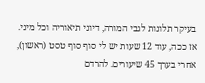בעיקר תלונות לגבי המורה, דיוני תיאוריה וכל מיני. אז ככה, עוד 12 שעות יש לי סוף סוף טסט (ראשון), אחרי בערך 45 שיעורים. להרדם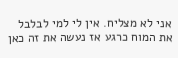אני לא מצליח. אין לי למי לבלבל את המוח כרגע אז נעשה את זה כאן